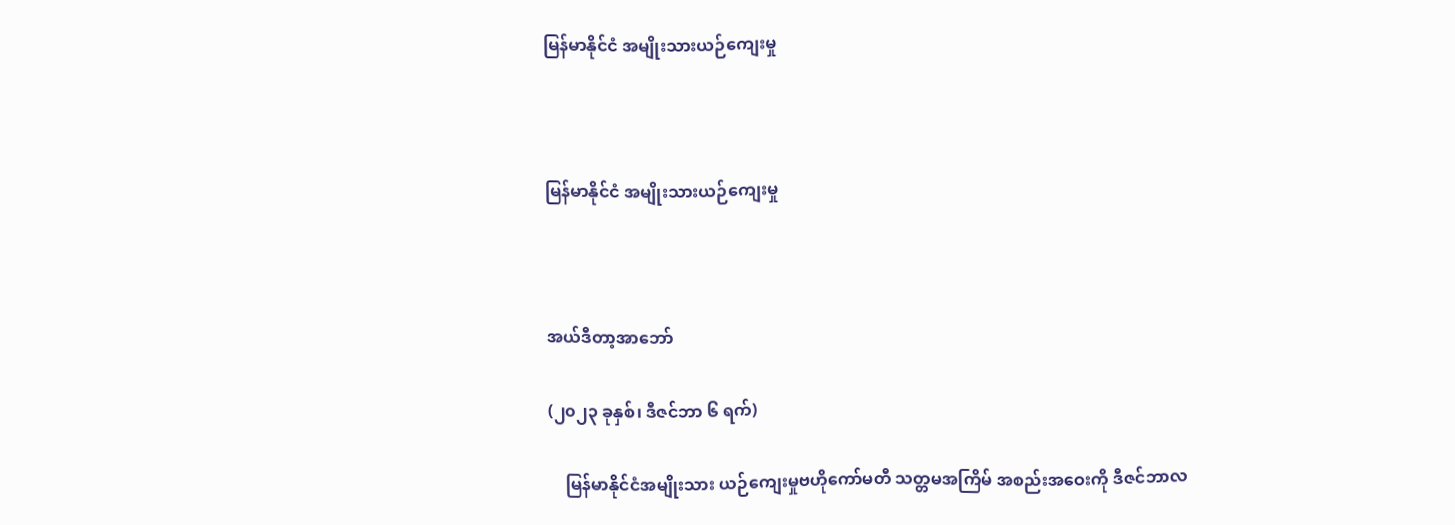မြန်မာနိုင်ငံ အမျိုးသားယဉ်ကျေးမှု



မြန်မာနိုင်ငံ အမျိုးသားယဉ်ကျေးမှု



အယ်ဒီတာ့အာဘော်

(၂၀၂၃ ခုနှစ်၊ ဒီဇင်ဘာ ၆ ရက်)

    မြန်မာနိုင်ငံအမျိုးသား ယဉ်ကျေးမှုဗဟိုကော်မတီ သတ္တမအကြိမ် အစည်းအဝေးကို ဒီဇင်ဘာလ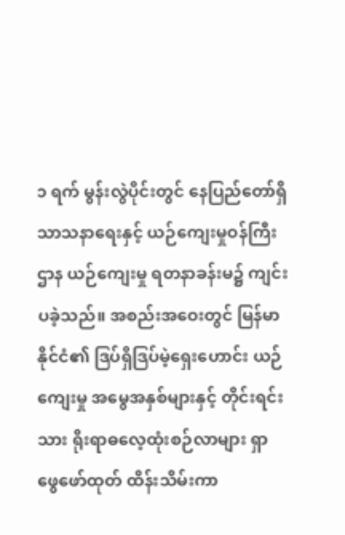၁ ရက် မွန်းလွဲပိုင်းတွင် နေပြည်တော်ရှိ သာသနာရေးနှင့် ယဉ်ကျေးမှုဝန်ကြီးဌာန ယဉ်ကျေးမှု ရတနာခန်းမ၌ ကျင်းပခဲ့သည်။ အစည်းအဝေးတွင် မြန်မာနိုင်ငံ၏ ဒြပ်ရှိဒြပ်မဲ့ရှေးဟောင်း ယဉ်ကျေးမှု အမွေအနှစ်များနှင့် တိုင်းရင်းသား ရိုးရာဓလေ့ထုံးစဉ်လာများ ရှာဖွေဖော်ထုတ် ထိန်းသိမ်းကာ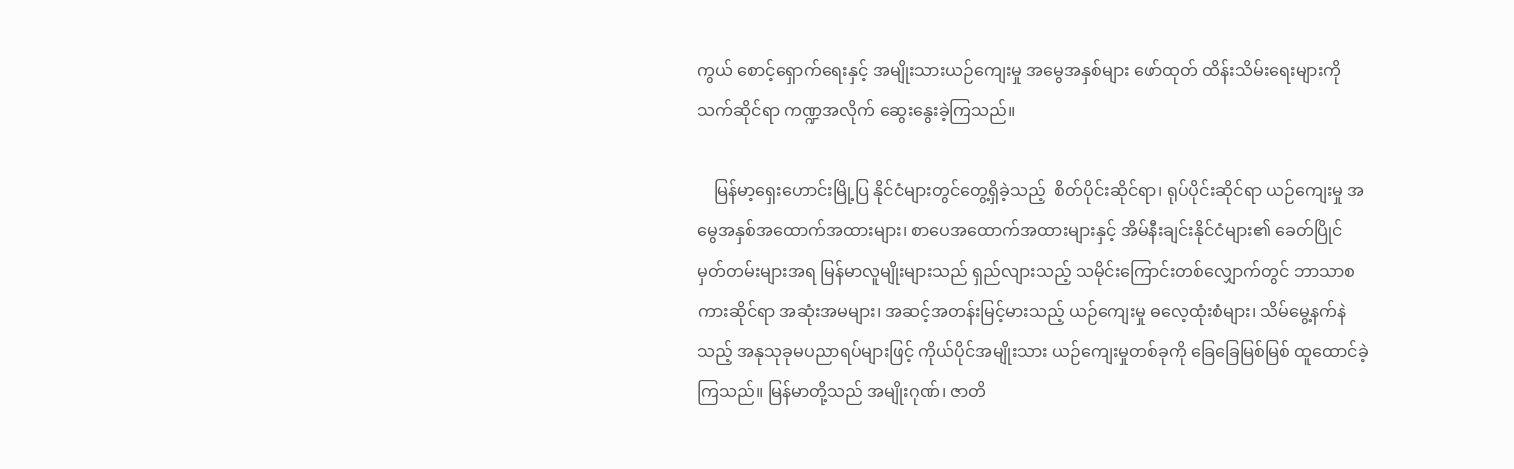ကွယ် စောင့်ရှောက်ရေးနှင့် အမျိုးသားယဉ်ကျေးမှု အမွေအနှစ်များ ဖော်ထုတ် ထိန်းသိမ်းရေးများကို သက်ဆိုင်ရာ ကဏ္ဍအလိုက် ဆွေးနွေးခဲ့ကြသည်။

    မြန်မာ့ရှေးဟောင်းမြို့ပြ နိုင်ငံများတွင်တွေ့ရှိခဲ့သည့်  စိတ်ပိုင်းဆိုင်ရာ၊ ရုပ်ပိုင်းဆိုင်ရာ ယဉ်ကျေးမှု အမွေအနှစ်အထောက်အထားများ၊ စာပေအထောက်အထားများနှင့် အိမ်နီးချင်းနိုင်ငံများ၏ ခေတ်ပြိုင် မှတ်တမ်းများအရ မြန်မာလူမျိုးများသည် ရှည်လျားသည့် သမိုင်းကြောင်းတစ်လျှောက်တွင် ဘာသာစကားဆိုင်ရာ အဆုံးအမများ၊ အဆင့်အတန်းမြင့်မားသည့် ယဉ်ကျေးမှု ဓလေ့ထုံးစံများ၊ သိမ်မွေ့နက်နဲသည့် အနုသုခုမပညာရပ်များဖြင့် ကိုယ်ပိုင်အမျိုးသား ယဉ်ကျေးမှုတစ်ခုကို ခြေခြေမြစ်မြစ် ထူထောင်ခဲ့ကြသည်။ မြန်မာတို့သည် အမျိုးဂုဏ်၊ ဇာတိ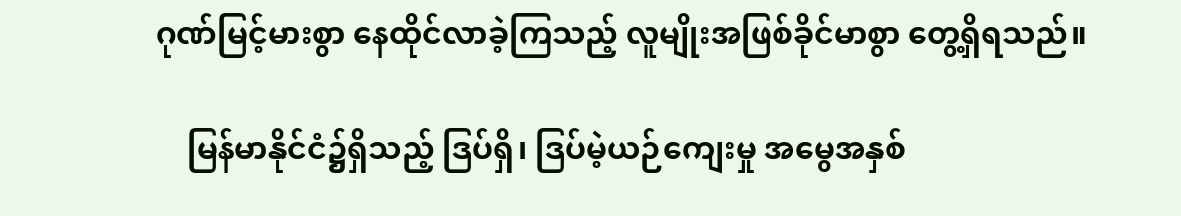ဂုဏ်မြင့်မားစွာ နေထိုင်လာခဲ့ကြသည့် လူမျိုးအဖြစ်ခိုင်မာစွာ တွေ့ရှိရသည်။

    မြန်မာနိုင်ငံ၌ရှိသည့် ဒြပ်ရှိ၊ ဒြပ်မဲ့ယဉ်ကျေးမှု အမွေအနှစ်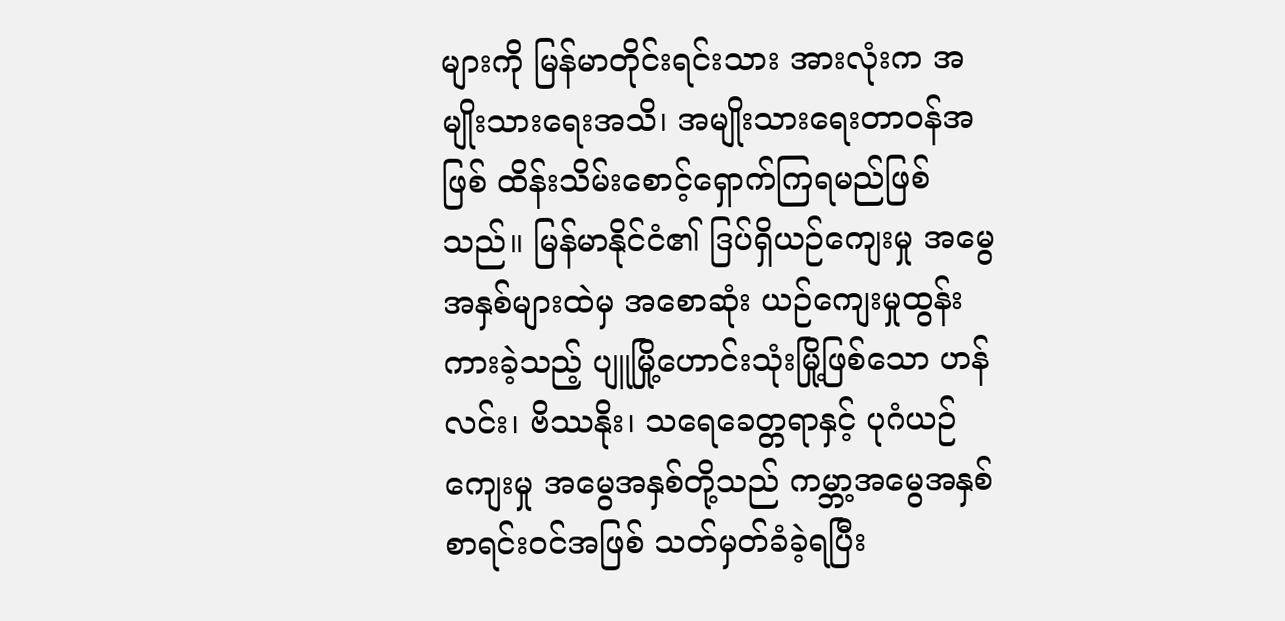များကို မြန်မာတိုင်းရင်းသား အားလုံးက အမျိုးသားရေးအသိ၊ အမျိုးသားရေးတာဝန်အဖြစ် ထိန်းသိမ်းစောင့်ရှောက်ကြရမည်ဖြစ်သည်။ မြန်မာနိုင်ငံ၏ ဒြပ်ရှိယဉ်ကျေးမှု အမွေအနှစ်များထဲမှ အစောဆုံး ယဉ်ကျေးမှုထွန်းကားခဲ့သည့် ပျူမြို့ဟောင်းသုံးမြို့ဖြစ်သော ဟန်လင်း၊ ဗိဿနိုး၊ သရေခေတ္တရာနှင့် ပုဂံယဉ်ကျေးမှု အမွေအနှစ်တို့သည် ကမ္ဘာ့အမွေအနှစ် စာရင်းဝင်အဖြစ် သတ်မှတ်ခံခဲ့ရပြီး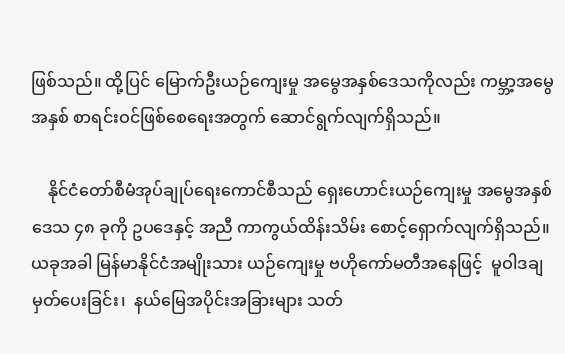ဖြစ်သည်။ ထို့ပြင် မြောက်ဦးယဉ်ကျေးမှု အမွေအနှစ်ဒေသကိုလည်း ကမ္ဘာ့အမွေအနှစ် စာရင်းဝင်ဖြစ်စေရေးအတွက် ဆောင်ရွက်လျက်ရှိသည်။

    နိုင်ငံတော်စီမံအုပ်ချုပ်ရေးကောင်စီသည် ရှေးဟောင်းယဉ်ကျေးမှု အမွေအနှစ်ဒေသ ၄၈ ခုကို ဥပဒေနှင့် အညီ ကာကွယ်ထိန်းသိမ်း စောင့်ရှောက်လျက်ရှိသည်။ ယခုအခါ မြန်မာနိုင်ငံအမျိုးသား ယဉ်ကျေးမှု ဗဟိုကော်မတီအနေဖြင့်  မူဝါဒချမှတ်ပေးခြင်း၊  နယ်မြေအပိုင်းအခြားများ သတ်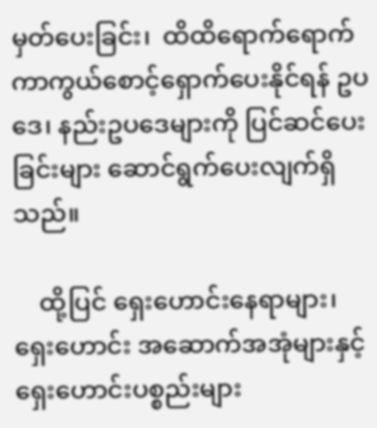မှတ်ပေးခြင်း၊  ထိထိရောက်ရောက် ကာကွယ်စောင့်ရှောက်ပေးနိုင်ရန် ဥပဒေ၊ နည်းဥပဒေများကို ပြင်ဆင်ပေးခြင်းများ ဆောင်ရွက်ပေးလျက်ရှိသည်။

    ထို့ပြင် ရှေးဟောင်းနေရာများ၊ ရှေးဟောင်း အဆောက်အအုံများနှင့် ရှေးဟောင်းပစ္စည်းများ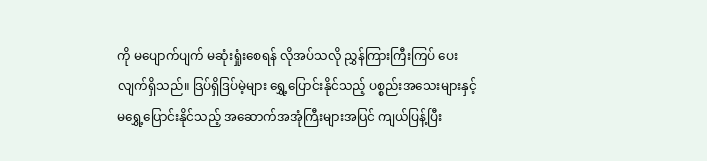ကို မပျောက်ပျက် မဆုံးရှုံးစေရန် လိုအပ်သလို ညွှန်ကြားကြီးကြပ် ပေးလျက်ရှိသည်။ ဒြပ်ရှိဒြပ်မဲ့များ ရွှေ့ပြောင်းနိုင်သည့် ပစ္စည်းအသေးများနှင့် မရွှေ့ပြောင်းနိုင်သည့် အဆောက်အအုံကြီးများအပြင် ကျယ်ပြန့်ပြီး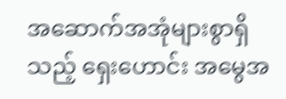အဆောက်အအုံများစွာရှိသည့် ရှေးဟောင်း အမွေအ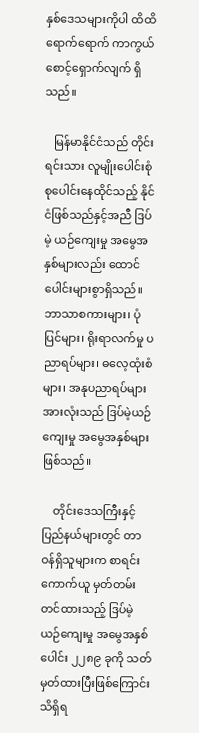နှစ်ဒေသများကိုပါ ထိထိရောက်ရောက် ကာကွယ်စောင့်ရှောက်လျက် ရှိသည်။

   မြန်မာနိုင်ငံသည် တိုင်းရင်းသား လူမျိုးပေါင်းစုံ စုပေါင်းနေထိုင်သည့် နိုင်ငံဖြစ်သည်နှင့်အညီ ဒြပ်မဲ့ ယဉ်ကျေးမှု အမွေအနှစ်များလည်း ထောင်ပေါင်းများစွာရှိသည်။ ဘာသာစကားများ၊ ပုံပြင်များ၊ ရိုးရာလက်မှု ပညာရပ်များ၊ ဓလေ့ထုံးစံများ၊ အနုပညာရပ်များ အားလုံးသည် ဒြပ်မဲ့ယဉ်ကျေးမှု အမွေအနှစ်များဖြစ်သည်။

    တိုင်းဒေသကြီးနှင့် ပြည်နယ်များတွင် တာဝန်ရှိသူများက စာရင်းကောက်ယူ မှတ်တမ်းတင်ထားသည့် ဒြပ်မဲ့ ယဉ်ကျေးမှု အမွေအနှစ်ပေါင်း ၂၂၈၉ ခုကို သတ်မှတ်ထားပြီးဖြစ်ကြောင်း သိရှိရ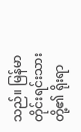သည်။ မြန်မာတိုင်းရင်းသားတို့၏ ရိုးရာ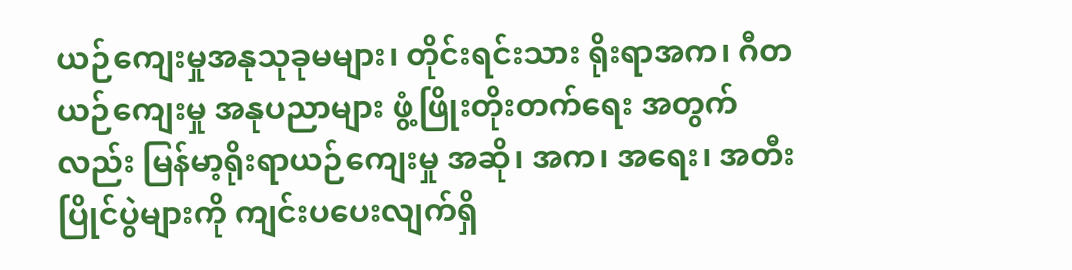ယဉ်ကျေးမှုအနုသုခုမများ၊ တိုင်းရင်းသား ရိုးရာအက၊ ဂီတယဉ်ကျေးမှု အနုပညာများ ဖွံ့ဖြိုးတိုးတက်ရေး အတွက်လည်း မြန်မာ့ရိုးရာယဉ်ကျေးမှု အဆို၊ အက၊ အရေး၊ အတီးပြိုင်ပွဲများကို ကျင်းပပေးလျက်ရှိ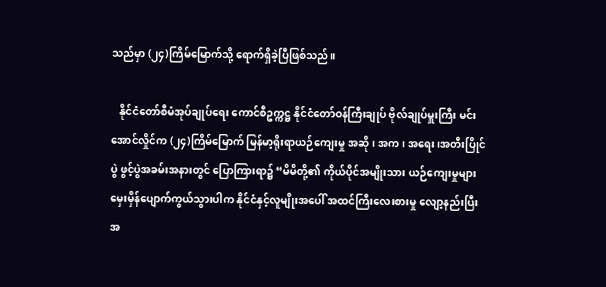သည်မှာ (၂၄)ကြိမ်မြောက်သို့ ရောက်ရှိခဲ့ပြီဖြစ်သည်။

   နိုင်ငံတော်စီမံအုပ်ချုပ်ရေး ကောင်စီဥက္ကဋ္ဌ နိုင်ငံတော်ဝန်ကြီးချုပ် ဗိုလ်ချုပ်မှူးကြီး မင်းအောင်လှိုင်က (၂၄)ကြိမ်မြောက် မြန်မာ့ရိုးရာယဉ်ကျေးမှု အဆို၊ အက၊ အရေး၊အတီးပြိုင်ပွဲ ဖွင့်ပွဲအခမ်းအနားတွင် ပြောကြားရာ၌ “မိမိတို့၏ ကိုယ်ပိုင်အမျိုးသား ယဉ်ကျေးမှုများ မှေးမှိန်ပျောက်ကွယ်သွားပါက နိုင်ငံနှင့်လူမျိုးအပေါ် အထင်ကြီးလေးစားမှု လျော့နည်းပြီး   အ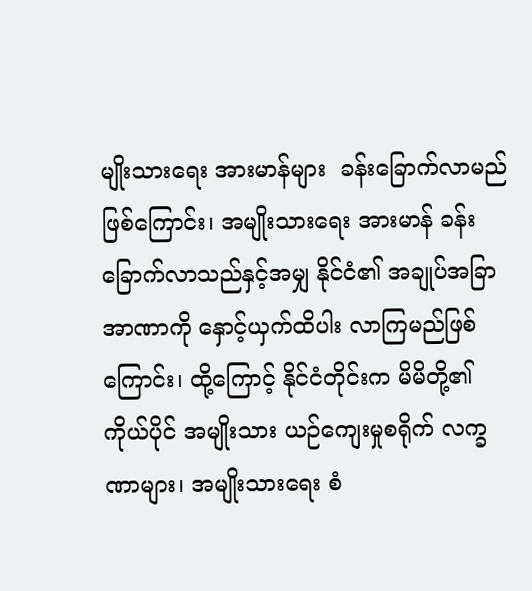မျိုးသားရေး အားမာန်များ  ခန်းခြောက်လာမည်ဖြစ်ကြောင်း၊ အမျိုးသားရေး အားမာန် ခန်းခြောက်လာသည်နှင့်အမျှ နိုင်ငံ၏ အချုပ်အခြာအာဏာကို နှောင့်ယှက်ထိပါး လာကြမည်ဖြစ်ကြောင်း၊ ထို့ကြောင့် နိုင်ငံတိုင်းက မိမိတို့၏ကိုယ်ပိုင် အမျိုးသား ယဉ်ကျေးမှုစရိုက် လက္ခဏာများ၊ အမျိုးသားရေး စံ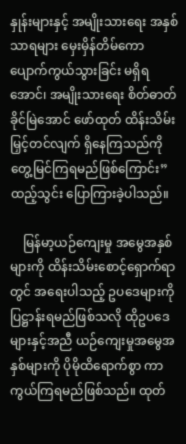နှုန်းများနှင့် အမျိုးသားရေး အနှစ်သာရများ မှေးမှိန်တိမ်ကော ပျောက်ကွယ်သွားခြင်း မရှိရအောင်၊ အမျိုးသားရေး စိတ်ဓာတ်ခိုင်မြဲအောင် ဖော်ထုတ် ထိန်းသိမ်းမြှင့်တင်လျက် ရှိနေကြသည်ကို တွေ့မြင်ကြရမည်ဖြစ်ကြောင်း” ထည့်သွင်း ပြောကြားခဲ့ပါသည်။

    မြန်မာ့ယဉ်ကျေးမှု အမွေအနှစ်များကို ထိန်းသိမ်းစောင့်ရှောက်ရာတွင် အရေးပါသည့် ဥပဒေများကို ပြဋ္ဌာန်းရမည်ဖြစ်သလို ထိုဥပဒေများနှင့်အညီ ယဉ်ကျေးမှုအမွေအနှစ်များကို ပိုမိုထိရောက်စွာ ကာကွယ်ကြရမည်ဖြစ်သည်။ ထုတ်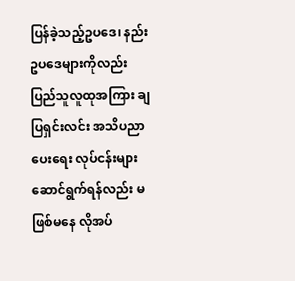ပြန်ခဲ့သည့်ဥပဒေ၊ နည်းဥပဒေများကိုလည်း ပြည်သူလူထုအကြား ချပြရှင်းလင်း အသိပညာပေးရေး လုပ်ငန်းများ ဆောင်ရွက်ရန်လည်း မဖြစ်မနေ လိုအပ်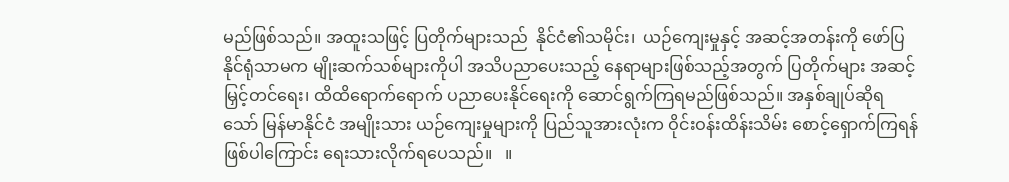မည်ဖြစ်သည်။ အထူးသဖြင့် ပြတိုက်များသည်  နိုင်ငံ၏သမိုင်း၊  ယဉ်ကျေးမှုနှင့် အဆင့်အတန်းကို ဖော်ပြနိုင်ရုံသာမက မျိုးဆက်သစ်များကိုပါ အသိပညာပေးသည့် နေရာများဖြစ်သည့်အတွက် ပြတိုက်များ အဆင့်မြှင့်တင်ရေး၊ ထိထိရောက်ရောက် ပညာပေးနိုင်ရေးကို ဆောင်ရွက်ကြရမည်ဖြစ်သည်။ အနှစ်ချုပ်ဆိုရသော် မြန်မာနိုင်ငံ အမျိုးသား ယဉ်ကျေးမှုများကို ပြည်သူအားလုံးက ဝိုင်းဝန်းထိန်းသိမ်း စောင့်ရှောက်ကြရန်ဖြစ်ပါကြောင်း ရေးသားလိုက်ရပေသည်။   ။